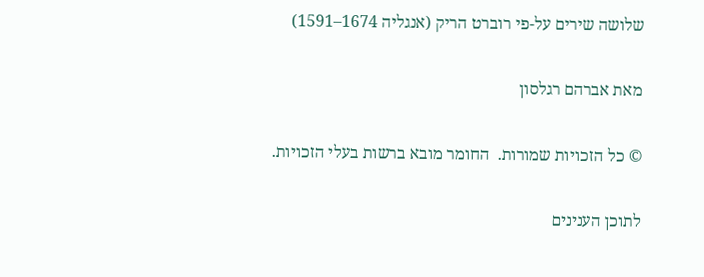שלושה שירים על-פי רוברט הריק (אנגליה 1674–1591)

מאת אברהם רגלסון

© כל הזכויות שמורות.  החומר מובא ברשות בעלי הזכויות.

לתוכן הענינים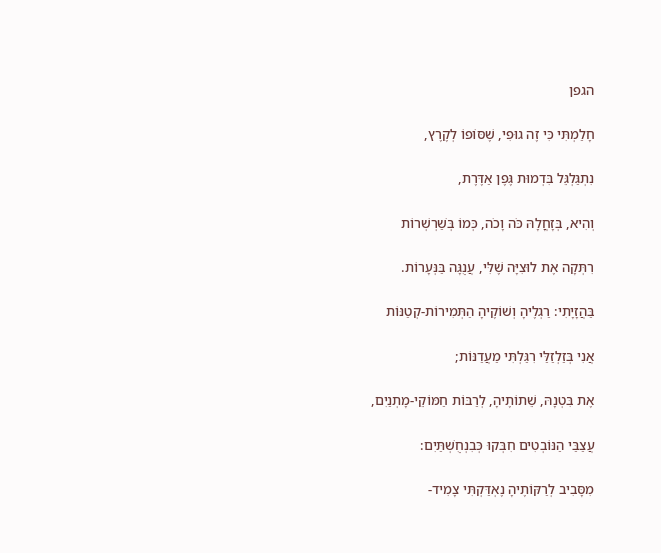הגפן

חָלַמְתִּי כִּי זֶה גוּפִי, שֶׁסּוֹפוֹ לְקֶרֶץ,

נִתְגַּלְגֵּל בִּדְמוּת גֶּפֶן אַדֶּרֶת,

וְהִיא, בְּזָחֳלָהּ כֹּה וָכֹה, כְּמוֹ בְּשַׁרְשְׁרוֹת

רִתְּקָה אֶת לוּצִיָּה שֶׁלִּי, עֲנֻגָּה בַּנְּעָרוֹת.

בַּהֲזָיָתִי: רַגְלֶיהָ וְשׁוֹקֶיהָ הַתְּמִירוֹת-קְטַנּוֹת

אֲנִי בְּזַלְזַלַּי רִגַּלְתִּי מַעֲדַנּוֹת;

אֶת בִּטְנָהּ, שֵׁתוֹתֶיהָ, לְרַבּוֹת חַמּוֹקֵי-מָתְנַיִם,

עֲצַבַּי הַנּוֹבְטִים חִבְּקוּ כְּבִנְחֻשְׁתַּיִם:

מִסָּבִיב לְרַקּוֹתֶיהָ נֶאְדַּקְתִּי צָמִיד-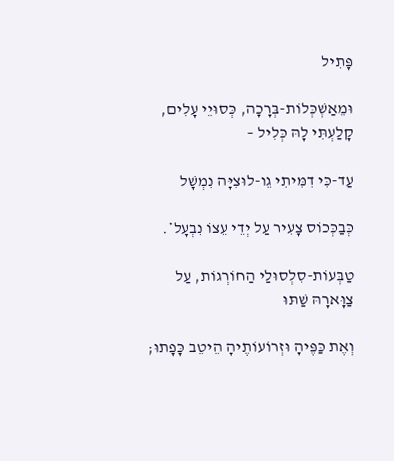פָּתִיל

וּמֵאַשְׁכְּלוֹת-בְּרָכָה, כְּסוּיֵי עָלִים, קָלַעְתִּי לָהּ כְּלִיל –

עַד-כִּי דִמִּיתִי גֵו-לוּצִיָּה נִמְשָׁל

כְּבַכְּכוֹס צָעִיר עַל יְדֵי עֵצוֹ נִבְעָל*.

טַבְּעוֹת-סִלְסוּלַי הַחוֹרְגוֹת, עַל צַוָּארָהּ שַׁתּוּ

וְאֶת כַּפֶּיהָ וּזְרוֹעוֹתֶיהָ הֵיטֵב כָּפָתוּ;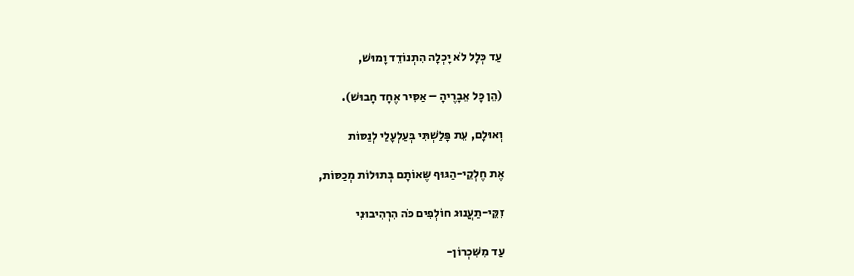עַד כְּלָל לֹא יָכְלָה הִתְנוֹדֵד וָמוּשׁ,

(הֵן כָּל אֵבָרֶיהָ – אַסִּיר אֶחָד חָבוּשׁ).

וְאוּלָם, עֵת פָּלַשְׁתִּי בְּעַלְעָלַי לְנַסּוֹת

אֶת חֶלְקֵי-הַגּוּף שֶּאוֹתָם בְּתוּלוֹת מְכַסּוֹת,

זִקֵּי-תַעֲנוּג חוֹלְפִים כֹּה הִרְהִיבוּנִי

עַד מִשִּׁכְרוֹן-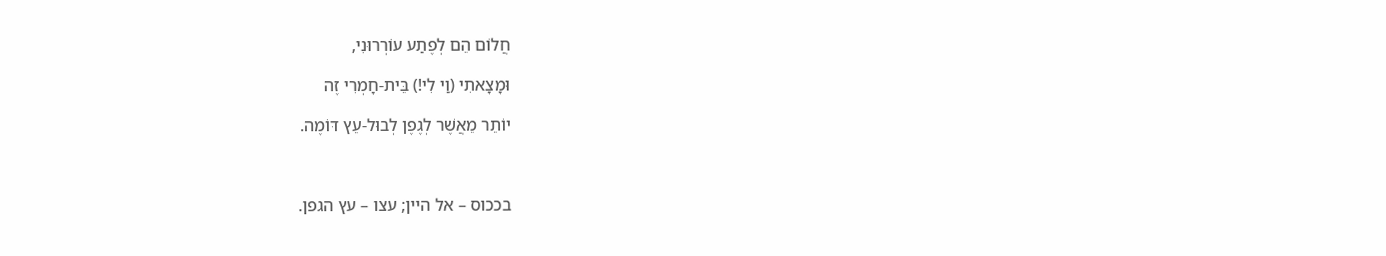חֲלוֹם הֵם לְפֶתַע עוֹרְרוּנִי,

וּמָצָאתִי (וַי לִי!) בֵּית-חָמְרִי זֶה

יוֹתֵר מֵאֲשֶׁר לְגֶפֶן לְבוּל-עֵץ דּוֹמֶה.



בככוס – אל היין; עצו – עץ הגפן.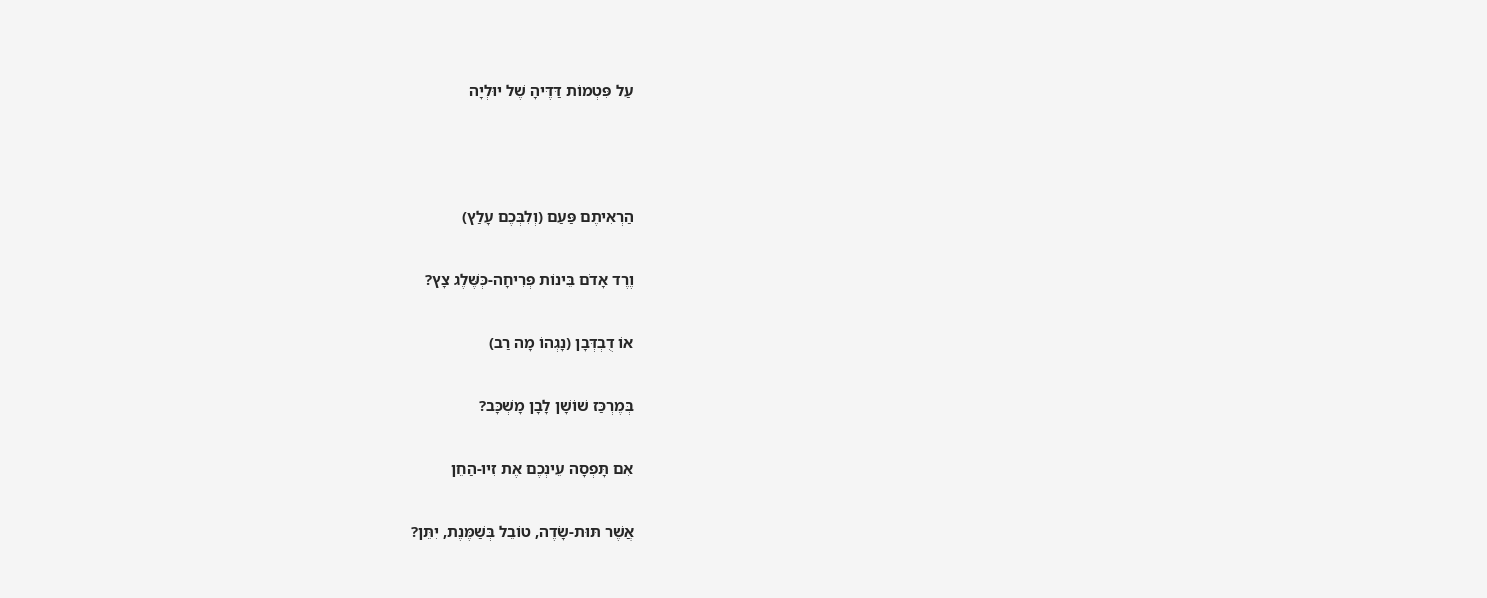עַל פִּטְמוֹת דַּדֶּיהָ שֶׁל יוּלְיָה



הַרְאִיתֶם פַּעַם (וְלִבְּכֶם עָלַץ)

וֶרֶד אָדֹם בֵּינוֹת פְּרִיחָה-כְּשֶּׁלֶג צָץ?

אוֹ דֻבְדְּבָן (נָגְהוֹ מָה רַב)

בְּמֶרְכַּז שׁוֹשָׁן לָבָן מָשְׁכָּב?

אִם תָּפְסָה עֵינְכֶם אֶת זִיו-הַחֵן

אֲשֶׁר תּוּת-שָׂדֶה, טוֹבֵל בְּשַׁמֶּנֶת, יִתֵּן?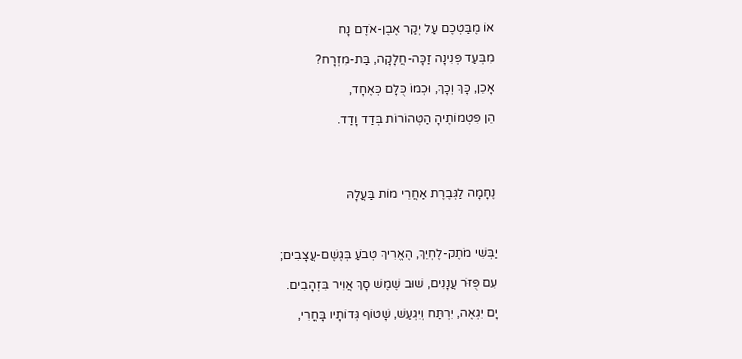אוֹ מֶבַּטְכֶם עַל יְקַר אֶבֶן-אֹדֶם נָח

מִבְּעַד פְּנִינָה זַכָּה-חֲלָקָה, בַּת-מִזְרָח?

אָכֵן, כָּךְ וְכָךְ, וּכְמוֹ כֻּלָם כְּאֶחָד,

הֵן פִּטְמוֹתֶיהָ הַטְּהוֹרוֹת בְּדַד וָדַד.




נֶחָמָה לַגְּבֶרֶת אַחֲרֵי מוֹת בַּעֲלָהּ



יַבְּשִׁי מֹתֶק-לֶחְיֵךְ, הֶאֱרִיךְ טְבֹעַ בְּגֶשֶׁם-עֲצָבִים;

עִם פֻּזֹּר עֲנָנִים, שׁוּב שֶׁמֶשׁ סָךְ אֲוִיר בִּזְהָבִים.

יָם יִגְאֶה, יִרְתַּח וְיִגְעַשׁ, שָׁטוֹף גְּדוֹתָיו בָּחֳרִי,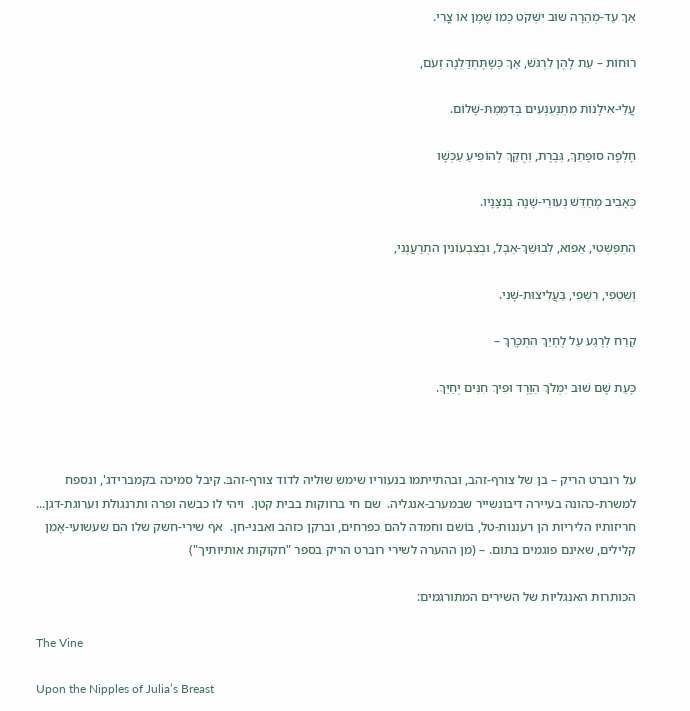אַךְ עַד-מְהֵרָה שׁוּב יִשְׁקֹט כְּמוֹ שֶׁמֶן אוֹ צֳרִי.

רוּחוֹת – עֵת לָהֶן לִרְגֹּשׁ, אַךְ כְּשֶׁתֶּחְדַּלְנָה זְעֹם,

עֲלֵי-אִילָנוֹת מִתְנַעְנְעִים בְּדִמְמַת-שָׁלוֹם.

חָלְפָה סוּפָתֵךְ, גְּבֶרֶת, וְחֻקֵּךְ לְהוֹפִיעַ עַכְשָׁו

כְּאָבִיב מְחַדֵּשׁ נְעוּרֵי-שָׁנָה בְּנִצָּנָיו.

הִתְפַּשְּׁטִי, אֵפוֹא, לְבוּשֵׁךְ-אֵבֶל, וּבְצִבְעוֹנִין הִתְרַעֲנְנִי,

וְשִׁטְפִי, רִשְׁפִי, בַּעֲלִיצוּת-שָׁנִי.

קֶרַח לְרֶגַע עַל לֶחְיֵךְ הִתְכָּרֵךְ –

כָּעֵת שָׁם שׁוּב יִמְלֹךְ הַוֶּרֶד וּפִיךְ חִנִּים יְחַיֵּךְ.



על רוברט הריק – בן של צורף-זהב, ובהתייתמו בנעוריו שימש שוּליה לדוד צורף-זהב. קיבל סמיכה בקמברידג', ונספח למשרת-כהונה בעיירה דיבונשייר שבמערב-אנגליה.  שם חי ברווקות בבית קטן.  ויהי לו כבשה ופרה ותרנגולת וערוגת-דגן...   חריזותיו הליריות הן רעננות-טל, בוֹשם וחמדה להם כפרחים, וברקן כזהב ואבני-חן.  אף שירי-חשק שלו הם שעשועי-אָמן קלילים, שאינם פוגמים בתום. – (מן ההערה לשירי רוברט הריק בספר "חקוקות אותיותיך")

הכותרות האנגליות של השירים המתורגמים:

The Vine

Upon the Nipples of Julia’s Breast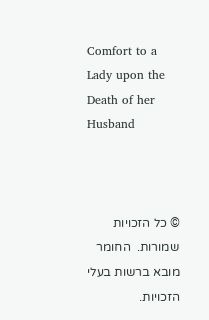Comfort to a Lady upon the Death of her Husband



© כל הזכויות שמורות.  החומר מובא ברשות בעלי הזכויות.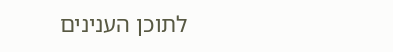לתוכן הענינים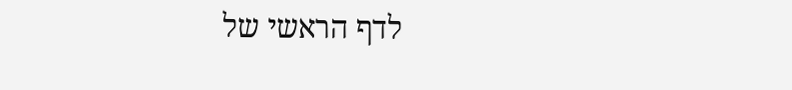לדף הראשי של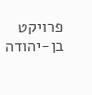פרויקט בן-יהודה